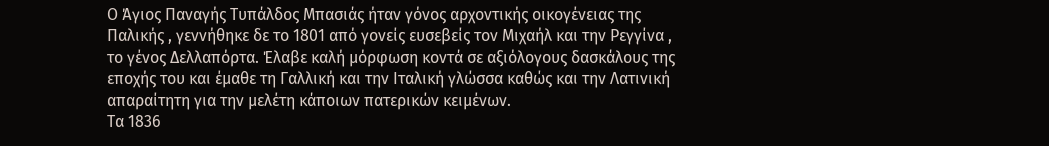Ο Άγιος Παναγής Τυπάλδος Μπασιάς ήταν γόνος αρχοντικής οικογένειας της Παλικής , γεννήθηκε δε το 1801 από γονείς ευσεβείς τον Μιχαήλ και την Ρεγγίνα , το γένος Δελλαπόρτα. Έλαβε καλή μόρφωση κοντά σε αξιόλογους δασκάλους της εποχής του και έμαθε τη Γαλλική και την Ιταλική γλώσσα καθώς και την Λατινική απαραίτητη για την μελέτη κάποιων πατερικών κειμένων.
Τα 1836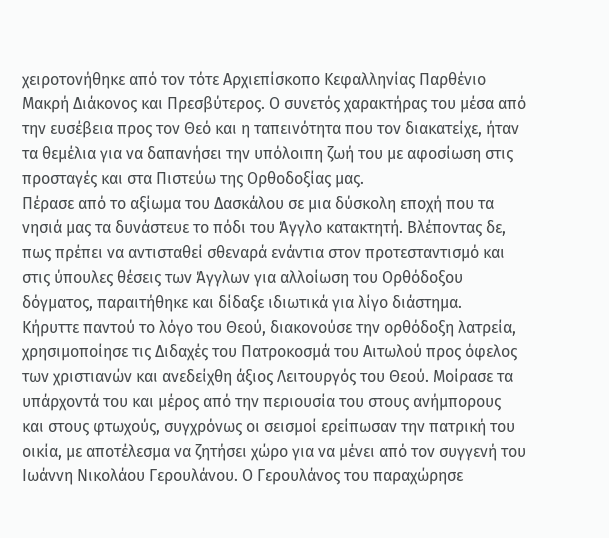χειροτονήθηκε από τον τότε Αρχιεπίσκοπο Κεφαλληνίας Παρθένιο Μακρή Διάκονος και Πρεσβύτερος. Ο συνετός χαρακτήρας του μέσα από την ευσέβεια προς τον Θεό και η ταπεινότητα που τον διακατείχε, ήταν τα θεμέλια για να δαπανήσει την υπόλοιπη ζωή του με αφοσίωση στις προσταγές και στα Πιστεύω της Ορθοδοξίας μας.
Πέρασε από το αξίωμα του Δασκάλου σε μια δύσκολη εποχή που τα νησιά μας τα δυνάστευε το πόδι του Άγγλο κατακτητή. Βλέποντας δε, πως πρέπει να αντισταθεί σθεναρά ενάντια στον προτεσταντισμό και στις ύπουλες θέσεις των Άγγλων για αλλοίωση του Ορθόδοξου δόγματος, παραιτήθηκε και δίδαξε ιδιωτικά για λίγο διάστημα.
Κήρυττε παντού το λόγο του Θεού, διακονούσε την ορθόδοξη λατρεία, χρησιμοποίησε τις Διδαχές του Πατροκοσμά του Αιτωλού προς όφελος των χριστιανών και ανεδείχθη άξιος Λειτουργός του Θεού. Μοίρασε τα υπάρχοντά του και μέρος από την περιουσία του στους ανήμπορους και στους φτωχούς, συγχρόνως οι σεισμοί ερείπωσαν την πατρική του οικία, με αποτέλεσμα να ζητήσει χώρο για να μένει από τον συγγενή του Ιωάννη Νικολάου Γερουλάνου. Ο Γερουλάνος του παραχώρησε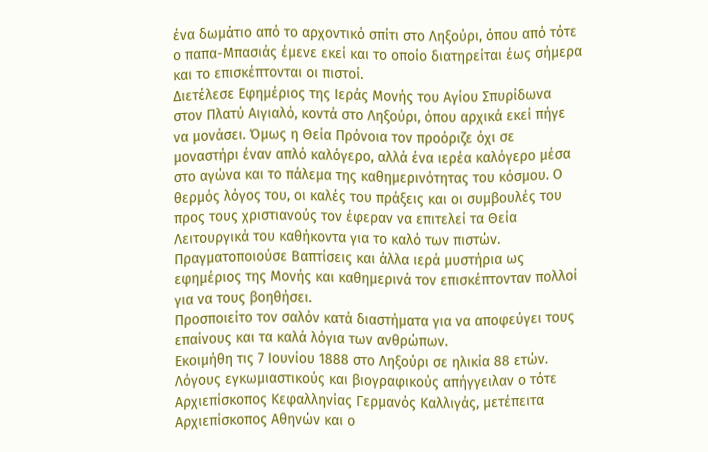ένα δωμάτιο από το αρχοντικό σπίτι στο Ληξούρι, όπου από τότε ο παπα-Μπασιάς έμενε εκεί και το οποίο διατηρείται έως σήμερα και το επισκέπτονται οι πιστοί.
Διετέλεσε Εφημέριος της Ιεράς Μονής του Αγίου Σπυρίδωνα στον Πλατύ Αιγιαλό, κοντά στο Ληξούρι, όπου αρχικά εκεί πήγε να μονάσει. Όμως η Θεία Πρόνοια τον προόριζε όχι σε μοναστήρι έναν απλό καλόγερο, αλλά ένα ιερέα καλόγερο μέσα στο αγώνα και το πάλεμα της καθημερινότητας του κόσμου. Ο θερμός λόγος του, οι καλές του πράξεις και οι συμβουλές του προς τους χριστιανούς τον έφεραν να επιτελεί τα Θεία Λειτουργικά του καθήκοντα για το καλό των πιστών. Πραγματοποιούσε Βαπτίσεις και άλλα ιερά μυστήρια ως εφημέριος της Μονής και καθημερινά τον επισκέπτονταν πολλοί για να τους βοηθήσει.
Προσποιείτο τον σαλόν κατά διαστήματα για να αποφεύγει τους επαίνους και τα καλά λόγια των ανθρώπων.
Εκοιμήθη τις 7 Ιουνίου 1888 στο Ληξούρι σε ηλικία 88 ετών. Λόγους εγκωμιαστικούς και βιογραφικούς απήγγειλαν ο τότε Αρχιεπίσκοπος Κεφαλληνίας Γερμανός Καλλιγάς, μετέπειτα Αρχιεπίσκοπος Αθηνών και ο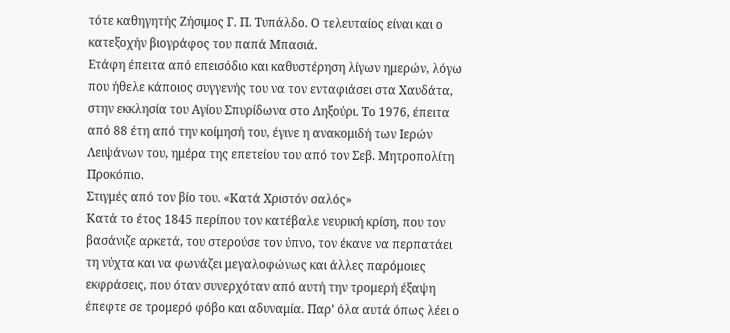τότε καθηγητής Ζήσιμος Γ. Π. Τυπάλδο. Ο τελευταίος είναι και ο κατεξοχήν βιογράφος του παπά Μπασιά.
Ετάφη έπειτα από επεισόδιο και καθυστέρηση λίγων ημερών, λόγω που ήθελε κάποιος συγγενής του να τον ενταφιάσει στα Χαυδάτα, στην εκκλησία του Αγίου Σπυρίδωνα στο Ληξούρι. Το 1976, έπειτα από 88 έτη από την κοίμησή του, έγινε η ανακομιδή των Ιερών Λειψάνων του, ημέρα της επετείου του από τον Σεβ. Μητροπολίτη Προκόπιο.
Στιγμές από τον βίο του. «Κατά Χριστόν σαλός»
Κατά το έτος 1845 περίπου τον κατέβαλε νευρική κρίση, που τον βασάνιζε αρκετά, του στερούσε τον ύπνο, τον έκανε να περπατάει τη νύχτα και να φωνάζει μεγαλοφώνως και άλλες παρόμοιες εκφράσεις, που όταν συνερχόταν από αυτή την τρομερή έξαψη έπεφτε σε τρομερό φόβο και αδυναμία. Παρ’ όλα αυτά όπως λέει ο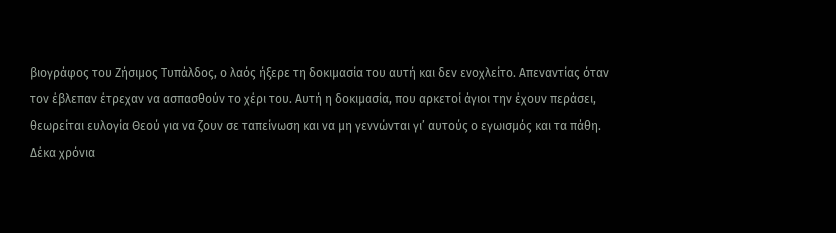βιογράφος του Ζήσιμος Τυπάλδος, ο λαός ήξερε τη δοκιμασία του αυτή και δεν ενοχλείτο. Απεναντίας όταν τον έβλεπαν έτρεχαν να ασπασθούν το χέρι του. Αυτή η δοκιμασία, που αρκετοί άγιοι την έχουν περάσει, θεωρείται ευλογία Θεού για να ζουν σε ταπείνωση και να μη γεννώνται γι’ αυτούς ο εγωισμός και τα πάθη.
Δέκα χρόνια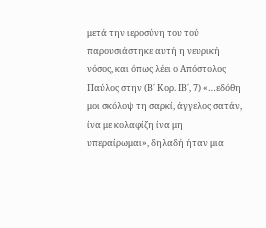μετά την ιεροσύνη του τού παρουσιάστηκε αυτή η νευρική νόσος, και όπως λέει ο Απόστολος Παύλος στην (Β΄ Κορ. ΙΒ΄, 7) «…εδόθη μοι σκόλοψ τη σαρκί, άγγελος σατάν, ίνα με κολαφίζη ίνα μη υπεραίρωμαι», δηλαδή ήταν μια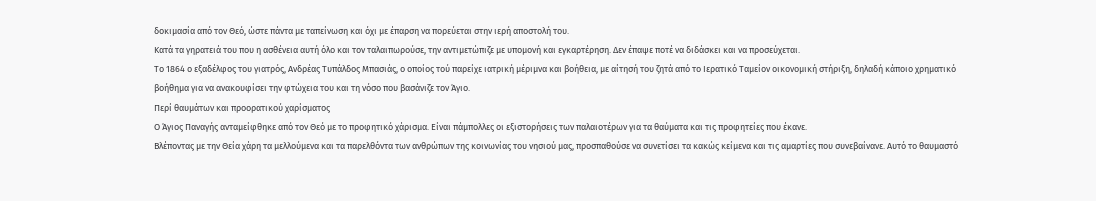δοκιμασία από τον Θεό, ώστε πάντα με ταπείνωση και όχι με έπαρση να πορεύεται στην ιερή αποστολή του.
Κατά τα γηρατειά του που η ασθένεια αυτή όλο και τον ταλαιπωρούσε, την αντιμετώπιζε με υπομονή και εγκαρτέρηση. Δεν έπαψε ποτέ να διδάσκει και να προσεύχεται.
Το 1864 ο εξαδέλφος του γιατρός, Ανδρέας Τυπάλδος Μπασιάς, ο οποίος τού παρείχε ιατρική μέριμνα και βοήθεια, με αίτησή του ζητά από το Ιερατικό Ταμείον οικονομική στήριξη, δηλαδή κάποιο χρηματικό βοήθημα για να ανακουφίσει την φτώχεια του και τη νόσο που βασάνιζε τον Άγιο.
Περί θαυμάτων και προορατικού χαρίσματος
Ο Άγιος Παναγής ανταμείφθηκε από τον Θεό με το προφητικό χάρισμα. Είναι πάμπολλες οι εξιστορήσεις των παλαιοτέρων για τα θαύματα και τις προφητείες που έκανε.
Βλέποντας με την Θεία χάρη τα μελλούμενα και τα παρελθόντα των ανθρώπων της κοινωνίας του νησιού μας, προσπαθούσε να συνετίσει τα κακώς κείμενα και τις αμαρτίες που συνεβαίνανε. Αυτό το θαυμαστό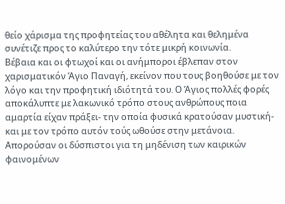θείο χάρισμα της προφητείας του αθέλητα και θελημένα συνέτιζε προς το καλύτερο την τότε μικρή κοινωνία.
Βέβαια και οι φτωχοί και οι ανήμποροι έβλεπαν στον χαρισματικόν Άγιο Παναγή, εκείνον που τους βοηθούσε με τον λόγο και την προφητική ιδιότητά του. Ο Άγιος πολλές φορές αποκάλυπτε με λακωνικό τρόπο στους ανθρώπους ποια αμαρτία είχαν πράξει- την οποία φυσικά κρατούσαν μυστική-και με τον τρόπο αυτόν τούς ωθούσε στην μετάνοια. Απορούσαν οι δύσπιστοι για τη μηδένιση των καιρικών φαινομένων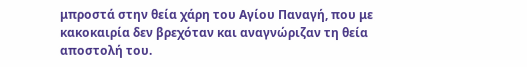μπροστά στην θεία χάρη του Αγίου Παναγή, που με κακοκαιρία δεν βρεχόταν και αναγνώριζαν τη θεία αποστολή του.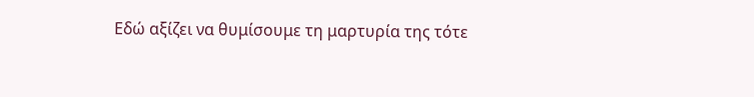Εδώ αξίζει να θυμίσουμε τη μαρτυρία της τότε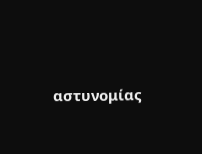αστυνομίας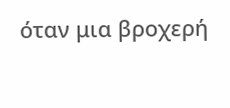όταν μια βροχερή